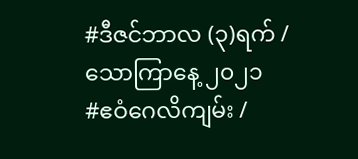#ဒီဇင်ဘာလ (၃)ရက် / သောကြာနေ့ ၂၀၂၁
#ဧဝံဂေလိကျမ်း /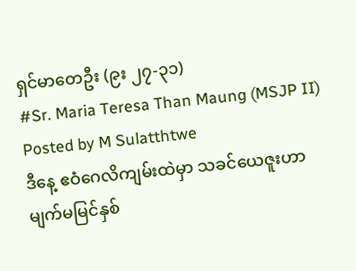ရှင်မာတေဦး (၉း ၂၇-၃၁)
#Sr. Maria Teresa Than Maung (MSJP II)
Posted by M Sulatthtwe
ဒီနေ့ ဧဝံဂေလိကျမ်းထဲမှာ သခင်ယေဇူးဟာ မျက်မမြင်နှစ်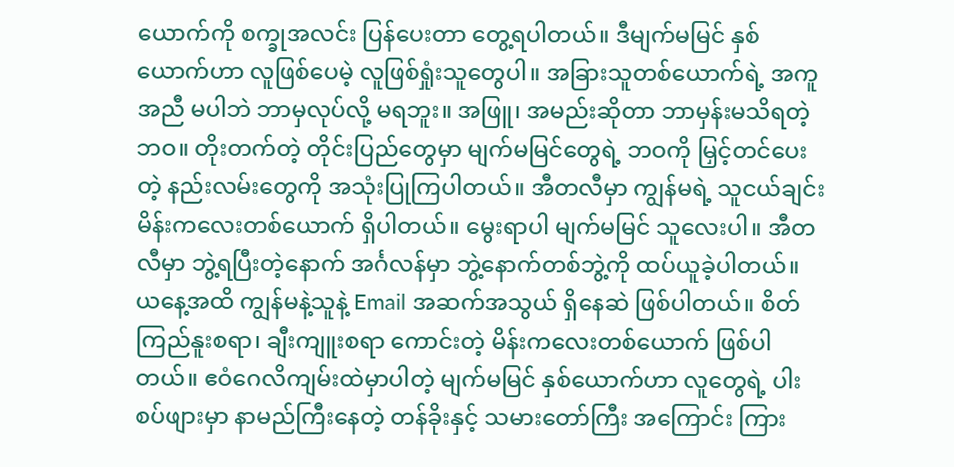ယောက်ကို စက္ခုအလင်း ပြန်ပေးတာ တွေ့ရပါတယ်။ ဒီမျက်မမြင် နှစ်ယောက်ဟာ လူဖြစ်ပေမဲ့ လူဖြစ်ရှုံးသူတွေပါ။ အခြားသူတစ်ယောက်ရဲ့ အကူအညီ မပါဘဲ ဘာမှလုပ်လို့ မရဘူး။ အဖြူ၊ အမည်းဆိုတာ ဘာမှန်းမသိရတဲ့ ဘဝ။ တိုးတက်တဲ့ တိုင်းပြည်တွေမှာ မျက်မမြင်တွေရဲ့ ဘဝကို မြှင့်တင်ပေးတဲ့ နည်းလမ်းတွေကို အသုံးပြုကြပါတယ်။ အီတလီမှာ ကျွန်မရဲ့ သူငယ်ချင်း မိန်းကလေးတစ်ယောက် ရှိပါတယ်။ မွေးရာပါ မျက်မမြင် သူလေးပါ။ အီတလီမှာ ဘွဲ့ရပြီးတဲ့နောက် အင်္ဂလန်မှာ ဘွဲ့နောက်တစ်ဘွဲ့ကို ထပ်ယူခဲ့ပါတယ်။ ယနေ့အထိ ကျွန်မနဲ့သူနဲ့ Email အဆက်အသွယ် ရှိနေဆဲ ဖြစ်ပါတယ်။ စိတ်ကြည်နူးစရာ၊ ချီးကျူးစရာ ကောင်းတဲ့ မိန်းကလေးတစ်ယောက် ဖြစ်ပါတယ်။ ဧဝံဂေလိကျမ်းထဲမှာပါတဲ့ မျက်မမြင် နှစ်ယောက်ဟာ လူတွေရဲ့ ပါးစပ်ဖျားမှာ နာမည်ကြီးနေတဲ့ တန်ခိုးနှင့် သမားတော်ကြီး အကြောင်း ကြား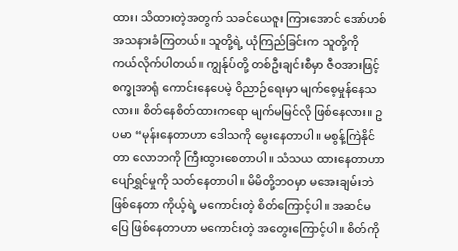ထား၊ သိထားတဲ့အတွက် သခင်ယေဇူး ကြားအောင် အော်ဟစ် အသနားခံကြတယ်။ သူတို့ရဲ့ ယုံကြည်ခြင်းက သူတို့ကို ကယ်လိုက်ပါတယ်။ ကျွန်ုပ်တို့ တစ်ဦးချင်းစီမှာ ဇီဝအားဖြင့် စက္ခုအာရုံ ကောင်းနေပေမဲ့ ဝိညာဉ်ရေးမှာ မျက်စေ့မှုန်နေသလား။ စိတ်နေစိတ်ထားကရော မျက်မမြင်လို ဖြစ်နေလား။ ဥပမာ “မုန်းနေတာဟာ ဒေါသကို မွေးနေတာပါ။ မစွန့်ကြဲနိုင်တာ လောဘကို ကြီးထွားစေတာပါ။ သံသယ ထားနေတာဟာ ပျော်ရွှင်မှုကို သတ်နေတာပါ။ မိမိတို့ဘဝမှာ မအေးချမ်းဘဲ ဖြစ်နေတာ ကိုယ့်ရဲ့ မကောင်းတဲ့ စိတ်ကြောင့်ပါ။ အဆင်မပြေ ဖြစ်နေတာဟာ မကောင်းတဲ့ အတွေးကြောင့်ပါ။ စိတ်ကို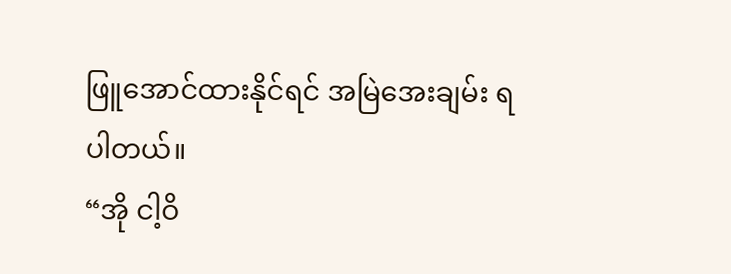ဖြူအောင်ထားနိုင်ရင် အမြဲအေးချမ်း ရပါတယ်။
“အို ငါ့ဝိ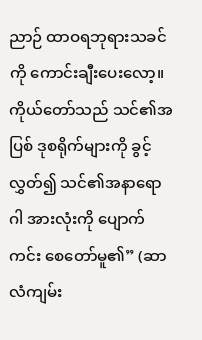ညာဉ် ထာဝရဘုရားသခင်ကို ကောင်းချီးပေးလော့။ ကိုယ်တော်သည် သင်၏အပြစ် ဒုစရိုက်များကို ခွင့်လွှတ်၍ သင်၏အနာရောဂါ အားလုံးကို ပျောက်ကင်း စေတော်မူ၏” (ဆာလံကျမ်း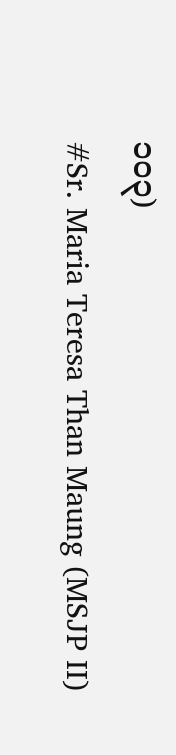၁၀၃)
#Sr. Maria Teresa Than Maung (MSJP II)